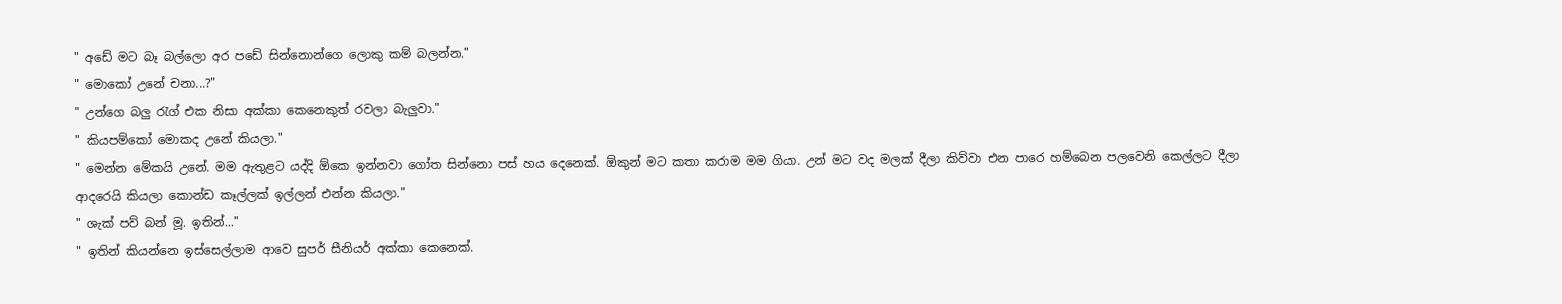" අඩේ මට බෑ බල්ලො අර පඩේ සින්නොන්ගෙ ලොකු කම් බලන්න."
" මොකෝ උනේ චනා...?"
" උන්ගෙ බලු රැග් එක නිසා අක්කා කෙනෙකුත් රවලා බැලුවා."
" කියපම්කෝ මොකද උනේ කියලා."
" මෙන්න මේකයි උනේ. මම ඇතුළට යද්දි ඕකෙ ඉන්නවා ගෝත සින්නො පස් හය දෙනෙක්. ඕකුන් මට කතා කරාම මම ගියා. උන් මට වද මලක් දීලා කිව්වා එන පාරෙ හම්බෙන පලවෙනි කෙල්ලට දීලා ආදරෙයි කියලා කොන්ඩ කෑල්ලක් ඉල්ලන් එන්න කියලා."
" ශැක් පව් බන් මූ. ඉතින්..."
" ඉතින් කියන්නෙ ඉස්සෙල්ලාම ආවෙ සුපර් සීනියර් අක්කා කෙනෙක්.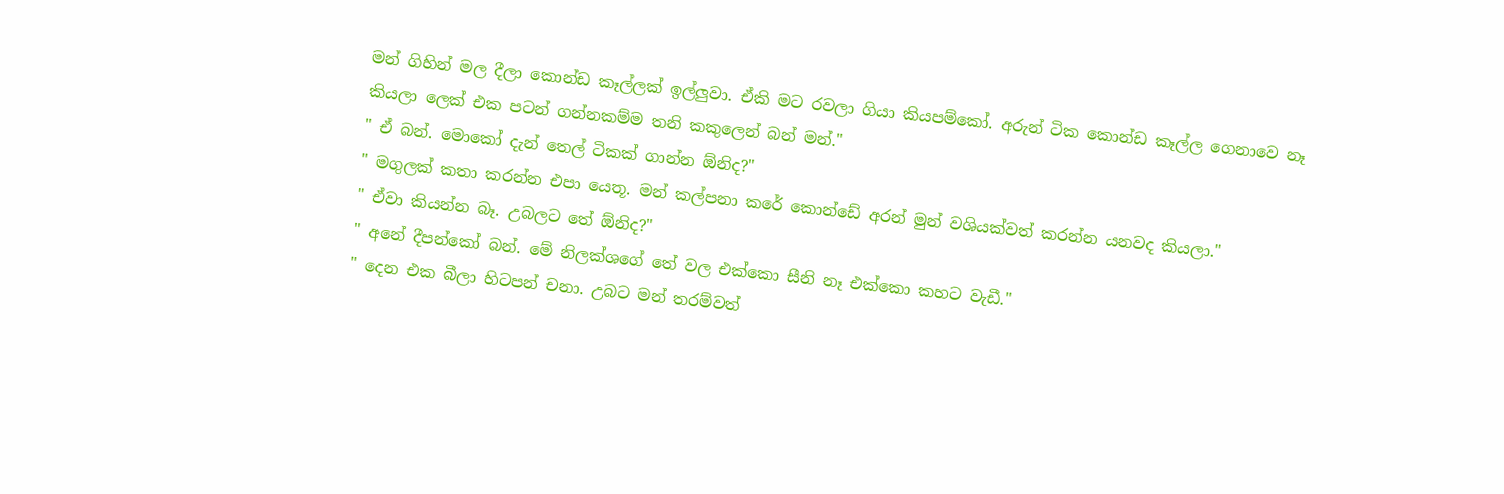මන් ගිහින් මල දීලා කොන්ඩ කෑල්ලක් ඉල්ලුවා. ඒකි මට රවලා ගියා කියපම්කෝ. අරුන් ටික කොන්ඩ කෑල්ල ගෙනාවෙ නෑ කියලා ලෙක් එක පටන් ගන්නකම්ම තනි කකුලෙන් බන් මන්."
" ඒ බන්. මොකෝ දැන් තෙල් ටිකක් ගාන්න ඕනිද?"
" මගුලක් කතා කරන්න එපා යෙතූ. මන් කල්පනා කරේ කොන්ඩේ අරන් මුන් වශියක්වත් කරන්න යනවද කියලා."
" ඒවා කියන්න බෑ. උබලට තේ ඕනිද?"
" අනේ දීපන්කෝ බන්. මේ නිලක්ශගේ තේ වල එක්කො සීනි නෑ එක්කො කහට වැඩී."
" දෙන එක බීලා හිටපන් චනා. උබට මන් තරම්වත්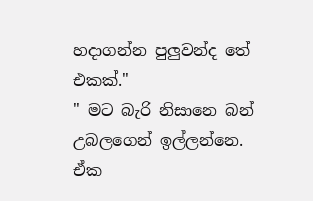හදාගන්න පුලුවන්ද තේ එකක්."
" මට බැරි නිසානෙ බන් උබලගෙන් ඉල්ලන්නෙ. ඒක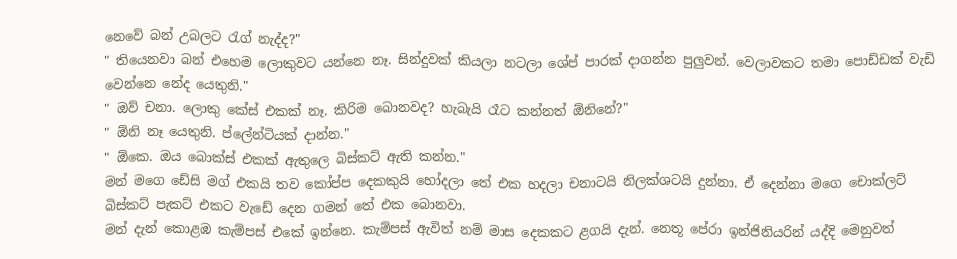නෙවේ බන් උබලට රැග් නැද්ද?"
" තියෙනවා බන් එහෙම ලොකුවට යන්නෙ නෑ. සින්දුවක් කියලා නටලා ශේප් පාරක් දාගන්න පුලුවන්. වෙලාවකට තමා පොඩ්ඩක් වැඩි වෙන්නෙ නේද යෙතුනි."
" ඔව් චනා. ලොකු කේස් එකක් නෑ. කිරිම බොනවද? හැබැයි රෑට කන්නත් ඕනිනේ?"
" ඕනි නෑ යෙතුනි. ප්ලේන්ටියක් දාන්න."
" ඕකෙ. ඔය බොක්ස් එකක් ඇතුලෙ බිස්කට් ඇති කන්න."
මන් මගෙ ඩේසි මග් එකයි තව කෝප්ප දෙකකුයි හෝදලා තේ එක හදලා චනාටයි නිලක්ශටයි දුන්නා. ඒ දෙන්නා මගෙ චොක්ලට් බිස්කට් පැකට් එකට වැඩේ දෙන ගමන් තේ එක බොනවා.
මන් දැන් කොළඹ කැම්පස් එකේ ඉන්නෙ. කැම්පස් ඇවිත් නම් මාස දෙකකට ළගයි දැන්. නෙතූ පේරා ඉන්ජිනියරින් යද්දි මෙනුවත්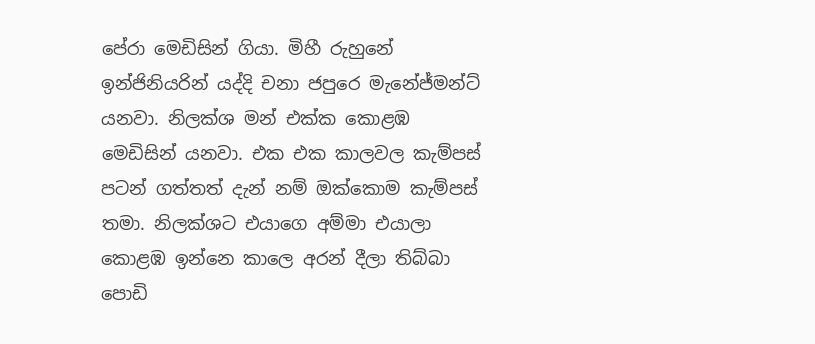පේරා මෙඩිසින් ගියා. මිහී රුහුනේ ඉන්ජිනියරින් යද්දි චනා ජපුරෙ මැනේජ්මන්ට් යනවා. නිලක්ශ මන් එක්ක කොළඹ මෙඩිසින් යනවා. එක එක කාලවල කැම්පස් පටන් ගත්තත් දැන් නම් ඔක්කොම කැම්පස් තමා. නිලක්ශට එයාගෙ අම්මා එයාලා කොළඹ ඉන්නෙ කාලෙ අරන් දීලා තිබ්බා පොඩි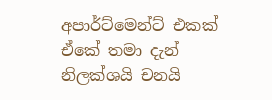අපාර්ට්මෙන්ට් එකක් ඒකේ තමා දැන් නිලක්ශයි චනයි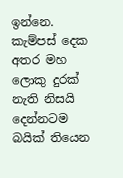ඉන්නෙ. කැම්පස් දෙක අතර මහ ලොකු දුරක් නැති නිසයි දෙන්නටම බයික් තියෙන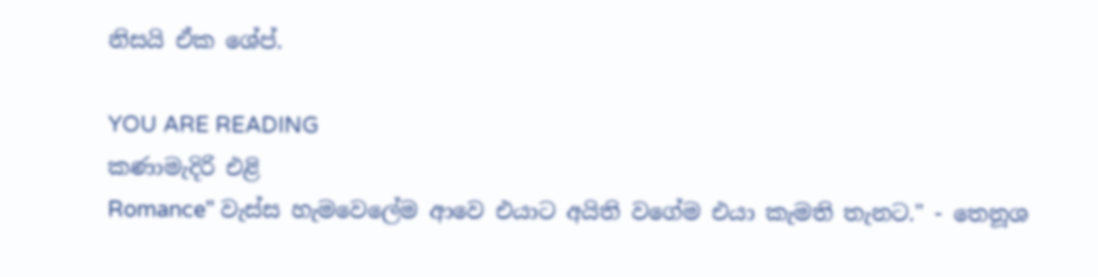නිසයි ඒක ශේප්.

YOU ARE READING
කණාමැදිරි එළි
Romance" වැස්ස හැමවෙලේම ආවෙ එයාට අයිති වගේම එයා කැමති තැනට." - තෙනූශ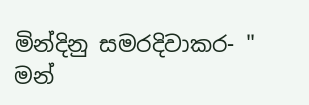මින්දිනු සමරදිවාකර- " මන්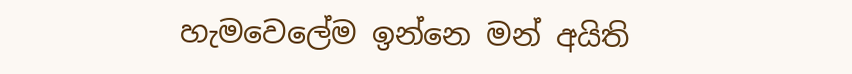හැමවෙලේම ඉන්නෙ මන් අයිති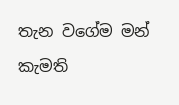තැන වගේම මන් කැමති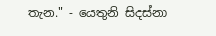තැන." - යෙතුනි සිදස්නා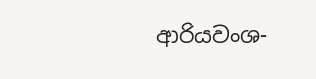ආරියවංශ-